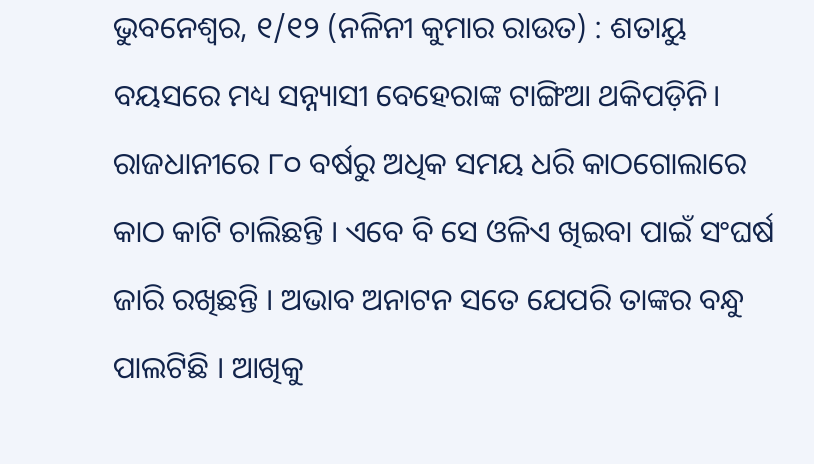ଭୁବନେଶ୍ୱର, ୧/୧୨ (ନଳିନୀ କୁମାର ରାଉତ) : ଶତାୟୁ ବୟସରେ ମଧ୍ୟ ସନ୍ନ୍ୟାସୀ ବେହେରାଙ୍କ ଟାଙ୍ଗିଆ ଥକିପଡ଼ିନି। ରାଜଧାନୀରେ ୮୦ ବର୍ଷରୁ ଅଧିକ ସମୟ ଧରି କାଠଗୋଲାରେ କାଠ କାଟି ଚାଲିଛନ୍ତି । ଏବେ ବି ସେ ଓଳିଏ ଖିଇବା ପାଇଁ ସଂଘର୍ଷ ଜାରି ରଖିଛନ୍ତି । ଅଭାବ ଅନାଟନ ସତେ ଯେପରି ତାଙ୍କର ବନ୍ଧୁ ପାଲଟିଛି । ଆଖିକୁ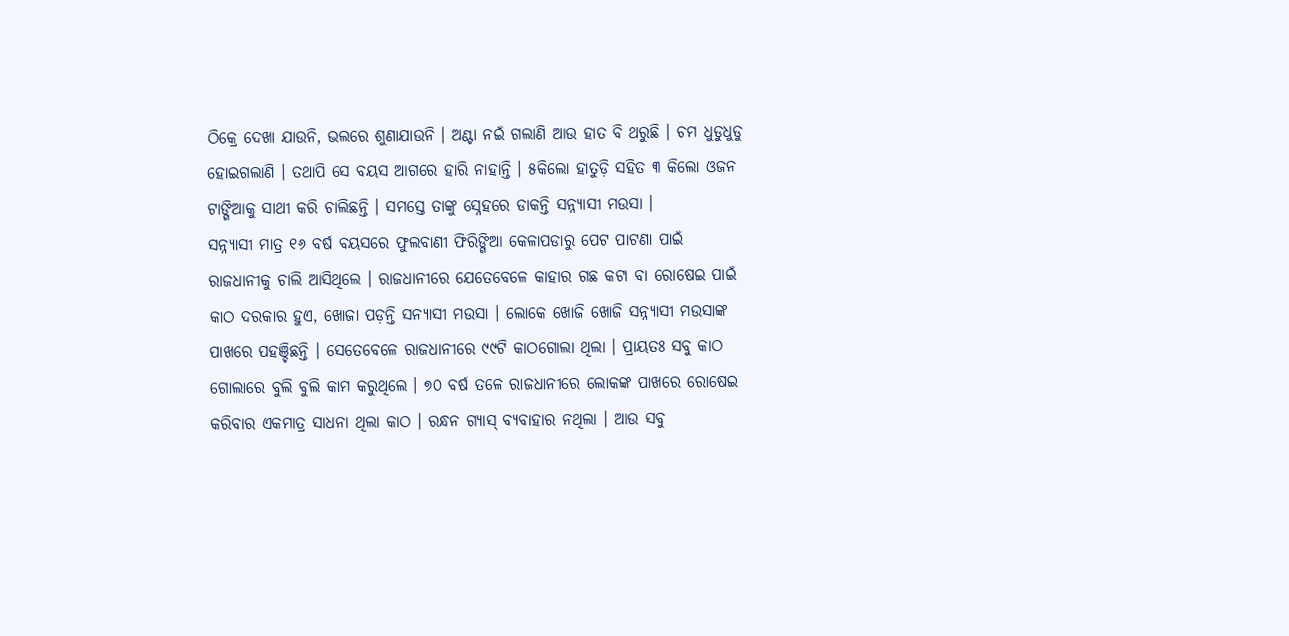ଠିକ୍ରେ ଦେଖା ଯାଉନି, ଭଲରେ ଶୁଣାଯାଉନି । ଅଣ୍ଟା ନଇଁ ଗଲାଣି ଆଉ ହାତ ବି ଥରୁଛି । ଚମ ଧୁଡୁଧୁଡୁ ହୋଇଗଲାଣି । ତଥାପି ସେ ବୟସ ଆଗରେ ହାରି ନାହାନ୍ତି । ୫କିଲୋ ହାତୁଡ଼ି ସହିତ ୩ କିଲୋ ଓଜନ ଟାଙ୍ଗିଆକୁ ସାଥୀ କରି ଚାଲିଛନ୍ତି । ସମସ୍ତେ ତାଙ୍କୁ ସ୍ନେହରେ ଡାକନ୍ତି ସନ୍ନ୍ୟାସୀ ମଉସା ।
ସନ୍ନ୍ୟାସୀ ମାତ୍ର ୧୬ ବର୍ଷ ବୟସରେ ଫୁଲବାଣୀ ଫିରିଙ୍ଗିଆ କେଳାପଡାରୁ ପେଟ ପାଟଣା ପାଇଁ ରାଜଧାନୀକୁ ଚାଲି ଆସିଥିଲେ । ରାଜଧାନୀରେ ଯେତେବେଳେ କାହାର ଗଛ କଟା ବା ରୋଷେଇ ପାଇଁ କାଠ ଦରକାର ହୁଏ, ଖୋଜା ପଡ଼ନ୍ତି ସନ୍ୟାସୀ ମଉସା । ଲୋକେ ଖୋଜି ଖୋଜି ସନ୍ନ୍ୟାସୀ ମଉସାଙ୍କ ପାଖରେ ପହଞ୍ଚିଛନ୍ତି । ସେତେବେଳେ ରାଜଧାନୀରେ ୯୯ଟି କାଠଗୋଲା ଥିଲା । ପ୍ରାୟତଃ ସବୁ କାଠ ଗୋଲାରେ ବୁଲି ବୁଲି କାମ କରୁଥିଲେ । ୭୦ ବର୍ଷ ତଳେ ରାଜଧାନୀରେ ଲୋକଙ୍କ ପାଖରେ ରୋଷେଇ କରିବାର ଏକମାତ୍ର ସାଧନା ଥିଲା କାଠ । ରନ୍ଧନ ଗ୍ୟାସ୍ ବ୍ୟବାହାର ନଥିଲା । ଆଉ ସବୁ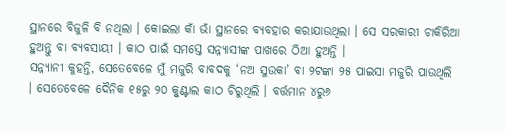ସ୍ଥାନରେ ବିଜୁଳି ବି ନଥିଲା । କୋଇଲା କାଁ ଭାଁ ସ୍ଥାନରେ ବ୍ୟବହାର କରାଯାଉଥିଲା । ସେ ସରକାରୀ ଚାକିରିଆ ହୁଅନ୍ତୁ ବା ବ୍ୟବସାୟୀ । କାଠ ପାଇଁ ସମସ୍ତେ ସନ୍ନ୍ୟାସୀଙ୍କ ପାଖରେ ଠିଆ ହୁଅନ୍ତି ।
ସନ୍ନ୍ୟାନୀ କୁହନ୍ତି, ସେତେବେଳେ ମୁଁ ମଜୁରି ବାବଦକୁ ‘ନଅ ସୁଉକା’ ବା ୨ଟଙ୍କା ୨୫ ପାଇସା ମଜୁରି ପାଉଥିଲି । ସେତେବେଳେ ଦୈନିକ ୧୫ରୁ ୨୦ କ୍ୱୁଣ୍ଟାଲ କାଠ ଚିରୁଥିଲି । ବର୍ତ୍ତମାନ ୪ରୁ୬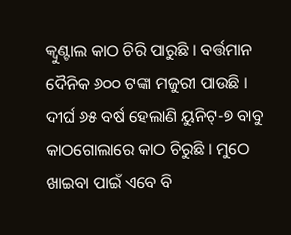କ୍ୱୁଣ୍ଟାଲ କାଠ ଚିରି ପାରୁଛି । ବର୍ତ୍ତମାନ ଦୈନିକ ୬୦୦ ଟଙ୍କା ମଜୁରୀ ପାଉଛି । ଦୀର୍ଘ ୬୫ ବର୍ଷ ହେଲାଣି ୟୁନିଟ୍-୭ ବାବୁ କାଠଗୋଲାରେ କାଠ ଚିରୁଛି । ମୁଠେ ଖାଇବା ପାଇଁ ଏବେ ବି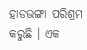ହାଡଭଙ୍ଗା ପରିଶ୍ରମ କରୁଛି । ଏକ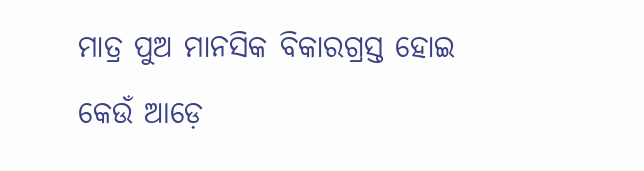ମାତ୍ର ପୁଅ ମାନସିକ ବିକାରଗ୍ରସ୍ତ ହୋଇ କେଉଁ ଆଡ଼େ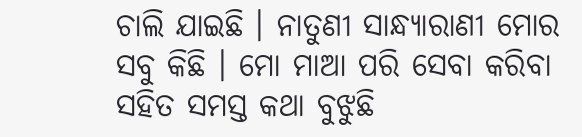ଚାଲି ଯାଇଛି । ନାତୁଣୀ ସାନ୍ଧ୍ୟାରାଣୀ ମୋର ସବୁ କିଛି । ମୋ ମାଆ ପରି ସେବା କରିବା ସହିତ ସମସ୍ତ କଥା ବୁଝୁଛି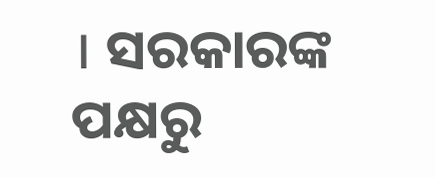। ସରକାରଙ୍କ ପକ୍ଷରୁ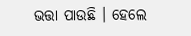ଭତ୍ତା ପାଉଛି । ହେଲେ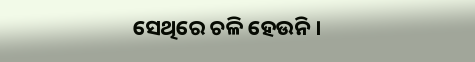ସେଥିରେ ଚଳି ହେଉନି ।